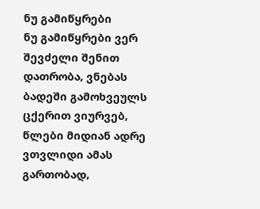ნუ გამიწყრები
ნუ გამიწყრები ვერ შევძელი შენით დათრობა, ვნებას ბადეში გამოხვეულს ცქერით ვიურვებ, წლები მიდიან ადრე ვთვლიდი ამას გართობად,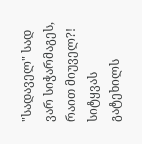"სადაველ" სად ვარ სიჭარმაგეს, რაით მიუველ?! სიტყვას გატეხილს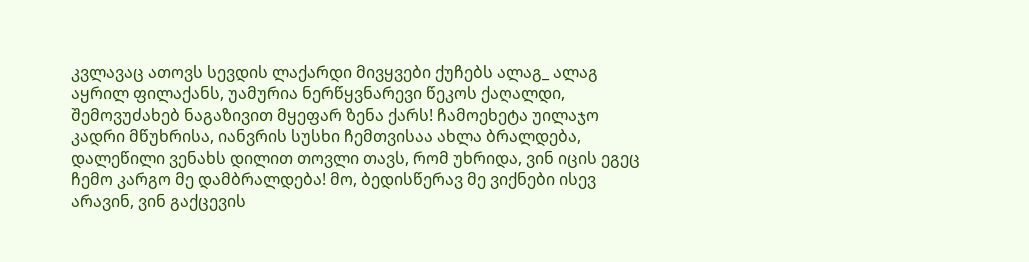კვლავაც ათოვს სევდის ლაქარდი მივყვები ქუჩებს ალაგ_ ალაგ აყრილ ფილაქანს, უამურია ნერწყვნარევი წეკოს ქაღალდი, შემოვუძახებ ნაგაზივით მყეფარ ზენა ქარს! ჩამოეხეტა უილაჯო კადრი მწუხრისა, იანვრის სუსხი ჩემთვისაა ახლა ბრალდება, დალეწილი ვენახს დილით თოვლი თავს, რომ უხრიდა, ვინ იცის ეგეც ჩემო კარგო მე დამბრალდება! მო, ბედისწერავ მე ვიქნები ისევ არავინ, ვინ გაქცევის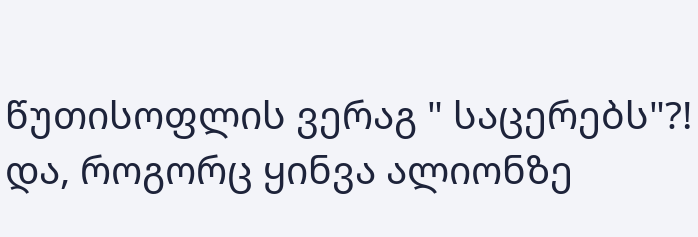წუთისოფლის ვერაგ " საცერებს"?! და, როგორც ყინვა ალიონზე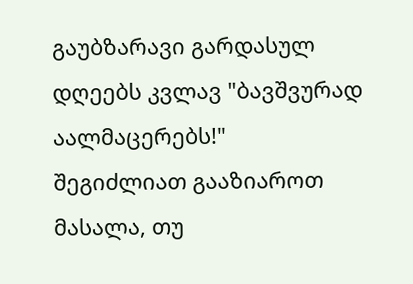გაუბზარავი გარდასულ დღეებს კვლავ "ბავშვურად აალმაცერებს!"
შეგიძლიათ გააზიაროთ მასალა, თუ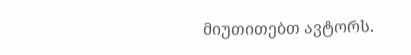მიუთითებთ ავტორს.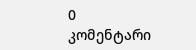0 კომენტარი